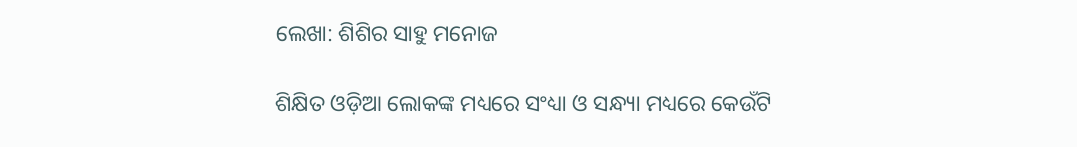ଲେଖା: ଶିଶିର ସାହୁ ମନୋଜ

ଶିକ୍ଷିତ ଓଡ଼ିଆ ଲୋକଙ୍କ ମଧ୍ୟରେ ସଂଧ୍ୟା ଓ ସନ୍ଧ୍ୟା ମଧ୍ୟରେ କେଉଁଟି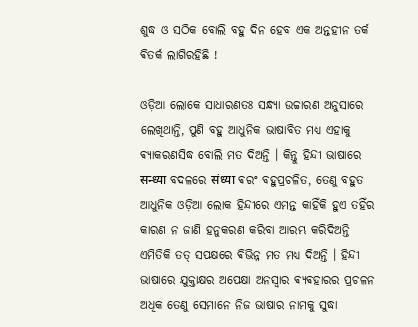ଶୁଦ୍ଧ ଓ ସଠିକ ବୋଲି ବହୁ ଦିନ ହେବ ଏକ ଅନ୍ତହୀନ ତର୍କ ଵିତର୍କ ଲାଗିରହିଛି !

ଓଡ଼ିଆ ଲୋକେ ସାଧାରଣତଃ ସନ୍ଧ୍ୟା ଉଚ୍ଚାରଣ ଅନୁସାରେ ଲେଖିଥାନ୍ତି, ପୁଣି ବହୁ ଆଧୁନିକ ଭାଷାବିତ ମଧ୍ଯ ଏହାକୁ ଵ୍ୟାକରଣସିଦ୍ଧ ବୋଲି ମତ ଦିଅନ୍ତି । କିନ୍ତୁ ହିନ୍ଦୀ ଭାଷାରେ सन्ध्या ବଦଳରେ संध्या ଵରଂ ବହୁପ୍ରଚଳିତ, ତେଣୁ ବହୁତ ଆଧୁନିକ ଓଡ଼ିଆ ଲୋକ ହିନ୍ଦୀରେ ଏମନ୍ତ କାହିଁକି ହୁଏ ତହିଁର କାରଣ ନ ଜାଣି ହନୁକରଣ କରିବା ଆରମ୍ଭ କରିଦିଅନ୍ତି ଏମିତିକି ତତ୍ ସପକ୍ଷରେ ଵିଭିନ୍ନ ମତ ମଧ୍ଯ ଦିଅନ୍ତି । ହିନ୍ଦୀ ଭାଷାରେ ଯୁକ୍ତାକ୍ଷର ଅପେକ୍ଷା ଅନସ୍ଵାର ଵ୍ୟଵହାରର ପ୍ରଚଳନ ଅଧିକ ତେଣୁ ସେମାନେ ନିଜ ଭାଷାର ନାମକୁ ସୁଦ୍ଧା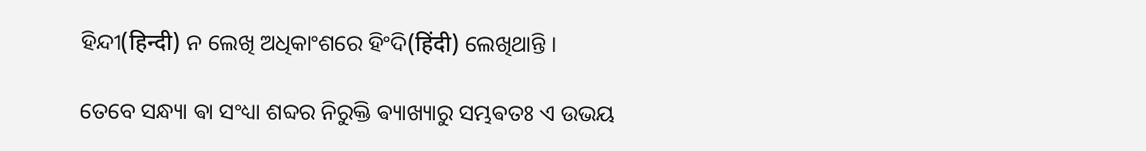ହିନ୍ଦୀ(हिन्दी) ନ ଲେଖି ଅଧିକାଂଶରେ ହିଂଦି(हिंदी) ଲେଖିଥାନ୍ତି ।

ତେବେ ସନ୍ଧ୍ୟା ଵା ସଂଧ୍ୟା ଶବ୍ଦର ନିରୁକ୍ତି ଵ୍ୟାଖ୍ୟାରୁ ସମ୍ଭଵତଃ ଏ ଉଭୟ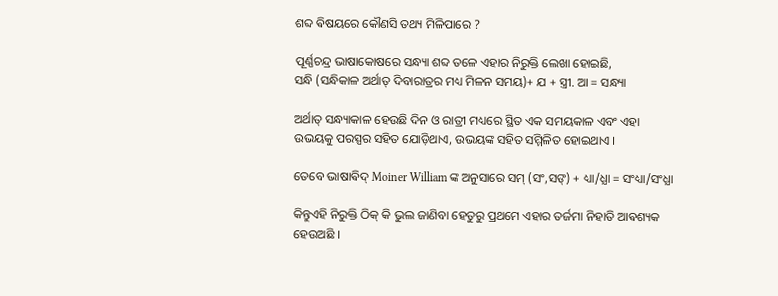ଶବ୍ଦ ଵିଷୟରେ କୌଣସି ତଥ୍ୟ ମିଳିପାରେ ?

ପୂର୍ଣ୍ଣଚନ୍ଦ୍ର ଭାଷାକୋଷରେ ସନ୍ଧ୍ୟା ଶବ୍ଦ ତଳେ ଏହାର ନିରୁକ୍ତି ଲେଖା ହୋଇଛି,
ସନ୍ଧି (ସନ୍ଧିକାଳ ଅର୍ଥାତ୍ ଦିବାରାତ୍ରର ମଧ୍ୟ ମିଳନ ସମୟ)+ ଯ + ସ୍ତ୍ରୀ. ଆ = ସନ୍ଧ୍ୟା

ଅର୍ଥାତ୍ ସନ୍ଧ୍ୟାକାଳ ହେଉଛି ଦିନ ଓ ରାତ୍ରୀ ମଧ୍ୟରେ ସ୍ଥିତ ଏକ ସମୟକାଳ ଏବଂ ଏହା ଉଭୟକୁ ପରସ୍ପର ସହିତ ଯୋଡ଼ିଥାଏ, ଉଭୟଙ୍କ ସହିତ ସମ୍ମିଳିତ ହୋଇଥାଏ ।

ତେବେ ଭାଷାଵିଦ୍ Moiner William ଙ୍କ ଅନୁସାରେ ସମ୍ (ସଂ,ସଙ୍) + ଧ୍ୟା/ଧ୍ଯା = ସଂଧ୍ୟା/ସଂଧ୍ଯା

କିନ୍ତୁଏହି ନିରୁକ୍ତି ଠିକ୍ କି ଭୁଲ ଜାଣିବା ହେତୁରୁ ପ୍ରଥମେ ଏହାର ତର୍ଜମା ନିହାତି ଆଵଶ୍ୟକ ହେଉଅଛି ।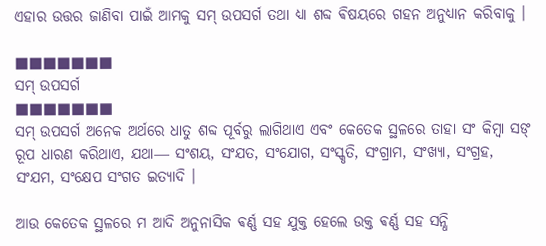ଏହାର ଉତ୍ତର ଜାଣିବା ପାଇଁ ଆମକୁ ସମ୍ ଉପସର୍ଗ ତଥା ଧ୍ୟା ଶବ୍ଦ ଵିଷୟରେ ଗହନ ଅନୁଧ୍ୟାନ କରିବାକୁ ।

■■■■■■■
ସମ୍ ଉପସର୍ଗ
■■■■■■■
ସମ୍ ଉପସର୍ଗ ଅନେକ ଅର୍ଥରେ ଧାତୁ ଶବ୍ଦ ପୂର୍ବରୁ ଲାଗିଥାଏ ଏବଂ କେତେକ ସ୍ଥଳରେ ତାହା ସଂ କିମ୍ବା ସଙ୍ ରୂପ ଧାରଣ କରିଥାଏ, ଯଥା― ସଂଶୟ, ସଂଯତ, ସଂଯୋଗ, ସଂସ୍କୃତି, ସଂଗ୍ରାମ, ସଂଖ୍ୟା, ସଂଗ୍ରହ, ସଂଯମ, ସଂକ୍ଷେପ ସଂଗତ ଇତ୍ୟାଦି ।

ଆଉ କେତେକ ସ୍ଥଳରେ ମ ଆଦି ଅନୁନାସିକ ଵର୍ଣ୍ଣ ସହ ଯୁକ୍ତ ହେଲେ ଉକ୍ତ ଵର୍ଣ୍ଣ ସହ ସନ୍ଧି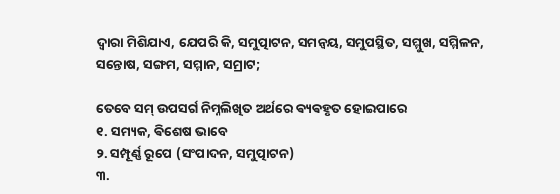ଦ୍ଵାରା ମିଶିଯାଏ, ଯେପରି କି, ସମୁତ୍ପାଟନ, ସମନ୍ୱୟ, ସମୁପସ୍ଥିତ, ସମ୍ମୁଖ, ସମ୍ମିଳନ, ସନ୍ତୋଷ, ସଙ୍ଗମ, ସମ୍ମାନ, ସମ୍ରାଟ;

ତେବେ ସମ୍ ଉପସର୍ଗ ନିମ୍ନଲିଖିତ ଅର୍ଥରେ ଵ୍ୟଵହୃତ ହୋଇପାରେ
୧. ସମ୍ୟକ, ଵିଶେଷ ଭାବେ
୨. ସମ୍ପୂର୍ଣ୍ଣ ରୂପେ (ସଂପାଦନ, ସମୁତ୍ପାଟନ)
୩.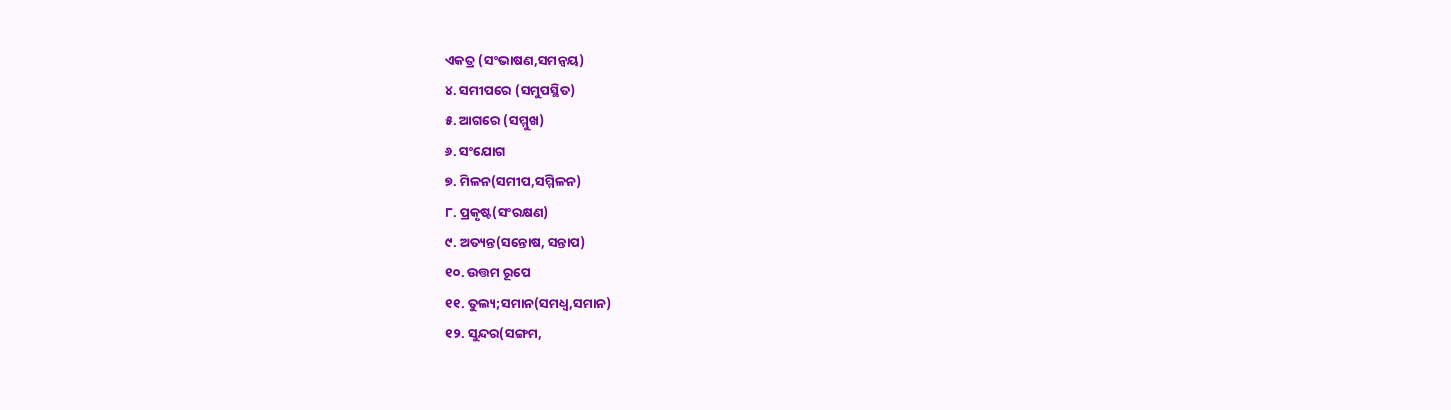ଏକତ୍ର (ସଂଭାଷଣ,ସମନ୍ୱୟ)
୪. ସମୀପରେ (ସମୁପସ୍ଥିତ)
୫. ଆଗରେ (ସମ୍ମୁଖ)
୬. ସଂଯୋଗ
୭. ମିଳନ(ସମୀପ,ସମ୍ମିଳନ)
୮. ପ୍ରକୃଷ୍ଟ(ସଂରକ୍ଷଣ)
୯. ଅତ୍ୟନ୍ତ(ସନ୍ତୋଷ, ସନ୍ତାପ)
୧୦. ଉତ୍ତମ ରୂପେ
୧୧. ତୁଲ୍ୟ;ସମାନ(ସମଧ୍ଵ,ସମାନ)
୧୨. ସୁନ୍ଦର(ସଙ୍ଗମ,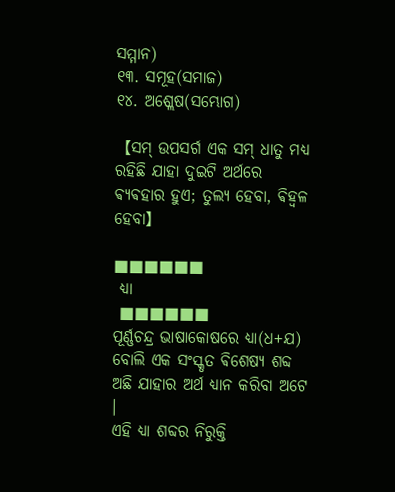ସମ୍ମାନ)
୧୩. ସମୂହ(ସମାଜ)
୧୪. ଅଶ୍ଲେଷ(ସମ୍ଭୋଗ)

【ସମ୍ ଉପସର୍ଗ ଏକ ସମ୍ ଧାତୁ ମଧ୍ଯ ରହିଛି ଯାହା ଦୁଇଟି ଅର୍ଥରେ ଵ୍ୟଵହାର ହୁଏ; ତୁଲ୍ୟ ହେବା, ଵିହ୍ଵଳ ହେବା】

■■■■■■
 ଧ୍ୟା
 ■■■■■■
ପୂର୍ଣ୍ଣଚନ୍ଦ୍ର ଭାଷାକୋଷରେ ଧ୍ଯା(ଧ+ଯ) ବୋଲି ଏକ ସଂସ୍କୃତ ଵିଶେଷ୍ୟ ଶବ୍ଦ ଅଛି ଯାହାର ଅର୍ଥ ଧ୍ୟାନ କରିବା ଅଟେ ।
ଏହି ଧ୍ଯା ଶବ୍ଦର ନିରୁକ୍ତି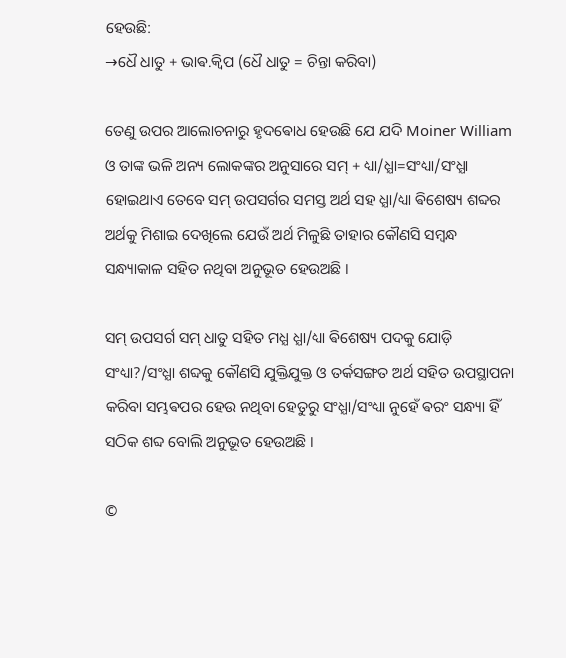ହେଉଛି:
→ଧୈ ଧାତୁ + ଭାଵ.କ୍ଵିପ (ଧୈ ଧାତୁ = ଚିନ୍ତା କରିବା)

ତେଣୁ ଉପର ଆଲୋଚନାରୁ ହୃଦଵୋଧ ହେଉଛି ଯେ ଯଦି Moiner William ଓ ତାଙ୍କ ଭଳି ଅନ୍ୟ ଲୋକଙ୍କର ଅନୁସାରେ ସମ୍ + ଧ୍ୟା/ଧ୍ଯା=ସଂଧ୍ୟା/ସଂଧ୍ଯା ହୋଇଥାଏ ତେବେ ସମ୍ ଉପସର୍ଗର ସମସ୍ତ ଅର୍ଥ ସହ ଧ୍ଯା/ଧ୍ୟା ଵିଶେଷ୍ୟ ଶବ୍ଦର ଅର୍ଥକୁ ମିଶାଇ ଦେଖିଲେ ଯେଉଁ ଅର୍ଥ ମିଳୁଛି ତାହାର କୌଣସି ସମ୍ବନ୍ଧ ସନ୍ଧ୍ୟାକାଳ ସହିତ ନଥିବା ଅନୁଭୂତ ହେଉଅଛି ।

ସମ୍ ଉପସର୍ଗ ସମ୍ ଧାତୁ ସହିତ ମଧ୍ଯ ଧ୍ଯା/ଧ୍ୟା ଵିଶେଷ୍ୟ ପଦକୁ ଯୋଡ଼ି ସଂଧ୍ୟା?/ସଂଧ୍ଯା ଶବ୍ଦକୁ କୌଣସି ଯୁକ୍ତିଯୁକ୍ତ ଓ ତର୍କସଙ୍ଗତ ଅର୍ଥ ସହିତ ଉପସ୍ଥାପନା କରିବା ସମ୍ଭଵପର ହେଉ ନଥିବା ହେତୁରୁ ସଂଧ୍ଯା/ସଂଧ୍ୟା ନୁହେଁ ଵରଂ ସନ୍ଧ୍ୟା ହିଁ ସଠିକ ଶବ୍ଦ ବୋଲି ଅନୁଭୂତ ହେଉଅଛି ।

©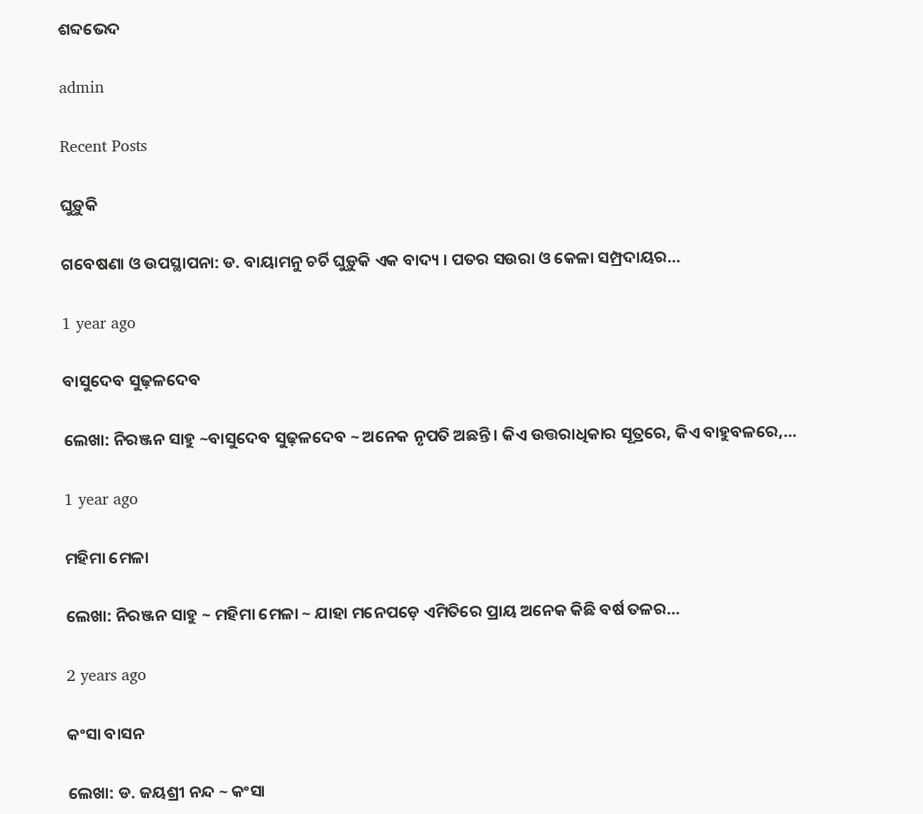ଶବ୍ଦଭେଦ

admin

Recent Posts

ଘୁଡ଼ୁକି

ଗବେଷଣା ଓ ଉପସ୍ଥାପନା: ଡ. ବାୟାମନୁ ଚର୍ଚି ଘୁଡ଼ୁକି ଏକ ବାଦ୍ୟ । ପତର ସଉରା ଓ କେଳା ସମ୍ପ୍ରଦାୟର…

1 year ago

ବାସୁଦେବ ସୁଢ଼ଳଦେବ

ଲେଖା: ନିରଞ୍ଜନ ସାହୁ ~ବାସୁଦେବ ସୁଢ଼ଳଦେବ ~ ଅନେକ ନୃପତି ଅଛନ୍ତି । କିଏ ଉତ୍ତରାଧିକାର ସୂତ୍ରରେ, କିଏ ବାହୁବଳରେ,…

1 year ago

ମହିମା ମେଳା

ଲେଖା: ନିରଞ୍ଜନ ସାହୁ ~ ମହିମା ମେଳା ~ ଯାହା ମନେପଡ଼େ ଏମିତିରେ ପ୍ରାୟ ଅନେକ କିଛି ବର୍ଷ ତଳର…

2 years ago

କଂସା ବାସନ

ଲେଖା: ଡ. ଜୟଶ୍ରୀ ନନ୍ଦ ~ କଂସା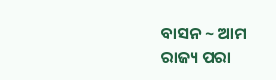ବାସନ ~ ଆମ ରାଜ୍ୟ ପରା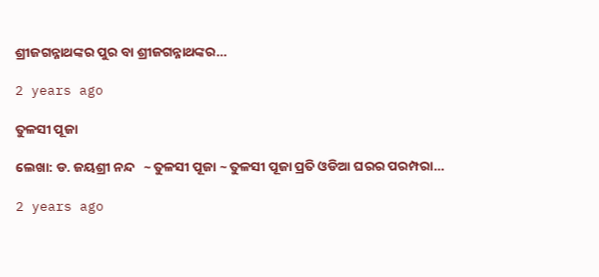ଶ୍ରୀଜଗନ୍ନାଥଙ୍କର ପୁର ବା ଶ୍ରୀଜଗନ୍ନାଥଙ୍କର…

2 years ago

ତୁଳସୀ ପୂଜା

ଲେଖା: ଡ. ଜୟଶ୍ରୀ ନନ୍ଦ   ~ ତୁଳସୀ ପୂଜା ~ ତୁଳସୀ ପୂଜା ପ୍ରତି ଓଡିଆ ଘରର ପରମ୍ପରା…

2 years ago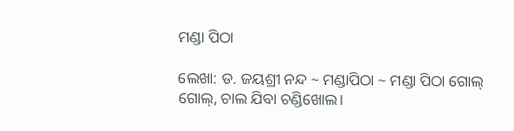ମଣ୍ଡା ପିଠା

ଲେଖା: ଡ. ଜୟଶ୍ରୀ ନନ୍ଦ ~ ମଣ୍ଡାପିଠା ~ ମଣ୍ଡା ପିଠା ଗୋଲ୍ ଗୋଲ୍, ଚାଲ ଯିବା ଚଣ୍ଡିଖୋଲ।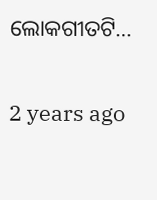ଲୋକଗୀତଟି…

2 years ago